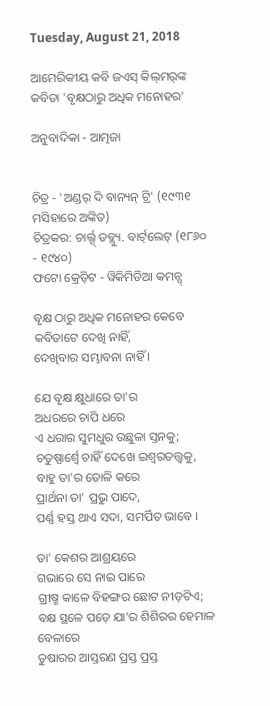Tuesday, August 21, 2018

ଆମେରିକୀୟ କବି ଜଏସ୍ କିଲ୍‌ମର୍‌ଙ୍କ କବିତା 'ବୃକ୍ଷଠାରୁ ଅଧିକ ମନୋହର'

ଅନୁବାଦିକା - ଆତ୍ମଜା


ଚିତ୍ର - 'ଅଣ୍ଡର୍ ଦି ବାନ୍ୟନ୍ ଟ୍ରି' (୧୯୩୧ ମସିହାରେ ଅଙ୍କିତ)
ଚିତ୍ରକର: ଚାର୍ଲ୍ସ୍ ଡବ୍ଲ୍ୟୁ. ବାର୍ଟ୍‌ଲେଟ୍ (୧୮୬୦ - ୧୯୪୦)
ଫଟୋ କ୍ରେଡ଼ିଟ - ୱିକିମିଡିଆ କମନ୍ସ୍

ବୃକ୍ଷ ଠାରୁ ଅଧିକ ମନୋହର କେବେ
କବିତାଟେ ଦେଖି ନାହିଁ,
ଦେଖିବାର ସମ୍ଭାବନା ନାହିଁ ।

ଯେ ବୃକ୍ଷ କ୍ଷୁଧାରେ ତା'ର
ଅଧରରେ ଚାପି ଧରେ
ଏ ଧରାର ସୁମଧୁର ଉଛୁଳା ସ୍ତନକୁ;
ଚତୁଷ୍ପାର୍ଶ୍ୱେ ଚାହିଁ ଦେଖେ ଇଶ୍ୱରତତ୍ତ୍ୱକୁ,
ବାହୁ ତା'ର ତୋଳି କରେ
ପ୍ରାର୍ଥନା ତା' ପ୍ରଭୁ ପାଦେ,
ପର୍ଣ୍ଣ ହସ୍ତ ଥାଏ ସଦା, ସମର୍ପିତ ଭାବେ ।

ତା' କେଶର ଆଶ୍ରୟରେ
ଗଭାରେ ସେ ନାଇ ପାରେ
ଗ୍ରୀଷ୍ମ କାଳେ ବିହଙ୍ଗର ଛୋଟ ନୀଡ଼ଟିଏ;
ବକ୍ଷ ସ୍ଥଳେ ପଡ଼େ ଯା'ର ଶିଶିରର ହେମାଳ ବେଳାରେ
ତୁଷାରର ଆସ୍ତରଣ ପ୍ରସ୍ତ ପ୍ରସ୍ତ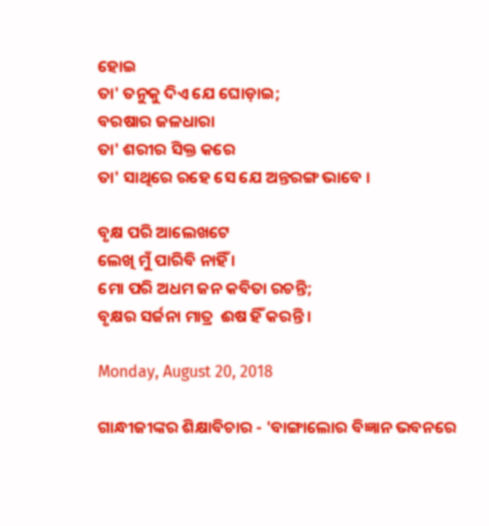ହୋଇ
ତା' ତନୁକୁ ଦିଏ ଯେ ଘୋଡ଼ାଇ;
ବରଷାର ଜଳଧାରା
ତା' ଶରୀର ସିକ୍ତ କରେ
ତା' ସାଥିରେ ରହେ ସେ ଯେ ଅନ୍ତରଙ୍ଗ ଭାବେ ।

ବୃକ୍ଷ ପରି ଆଲେଖଟେ
ଲେଖି ମୁଁ ପାରିବି ନାହିଁ ।
ମୋ ପରି ଅଧମ ଜନ କବିତା ରଚନ୍ତି;
ବୃକ୍ଷର ସର୍ଜନା ମାତ୍ର  ଈଷ ହିଁ କରନ୍ତି ।

Monday, August 20, 2018

ଗାନ୍ଧୀଜୀଙ୍କର ଶିକ୍ଷାବିଚାର - 'ବାଙ୍ଗାଲୋର ବିଜ୍ଞାନ ଭବନରେ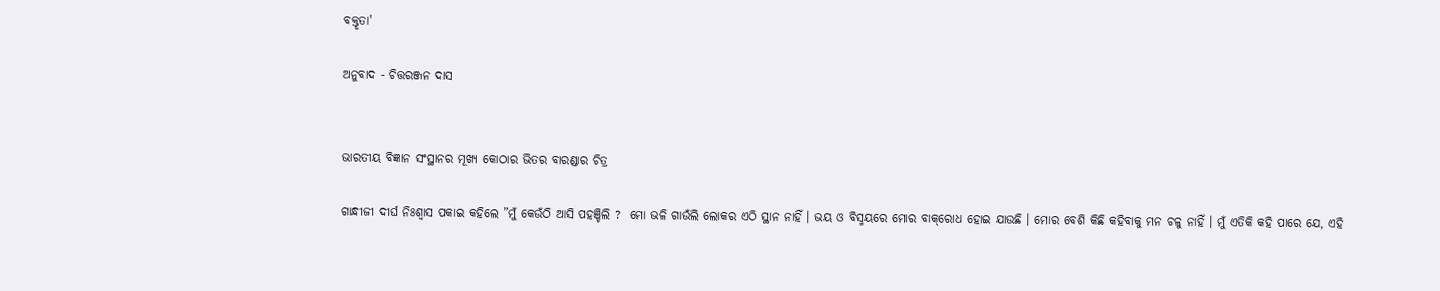ବକ୍ତୃତା'

ଅନୁବାଦ - ଚିତ୍ତରଞ୍ଜନ ଦାସ


ଭାରତୀୟ ବିଜ୍ଞାନ ସଂସ୍ଥାନର ମୂଖ୍ୟ କୋଠାର ଭିତର ବାରଣ୍ଡାର ଚିତ୍ର

ଗାନ୍ଧୀଜୀ ଦୀର୍ଘ ନିଃଶ୍ୱାସ ପକାଇ କହିଲେ ”ମୁଁ କେଉଁଠି ଆସି ପହଞ୍ଚିଲି ?  ମୋ ଭଳି ଗାଉଁଲି ଲୋକର ଏଠି ସ୍ଥାନ ନାହିଁ । ଭୟ ଓ ବିସ୍ମୟରେ ମୋର ବାକ୍‌ରୋଧ ହୋଇ ଯାଉଛି । ମୋର ବେଶି କିଛି କହିବାକୁ ମନ ଚଳୁ ନାହିଁ । ମୁଁ ଏତିକି କହି ପାରେ ଯେ, ଏହି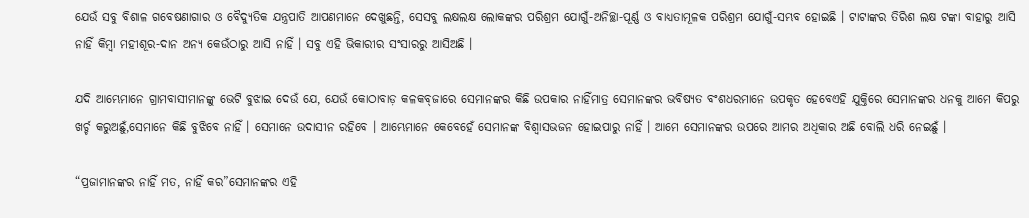ଯେଉଁ ସବୁ ବିଶାଳ ଗବେଷଣାଗାର ଓ ବୈଦ୍ୟୁତିକ ଯନ୍ତ୍ରପାତି ଆପଣମାନେ ଦେଖୁଛନ୍ତି, ସେସବୁ ଲକ୍ଷଲକ୍ଷ ଲୋକଙ୍କର ପରିଶ୍ରମ ଯୋଗୁଁ-ଅନିଚ୍ଛା-ପୂର୍ଣ୍ଣ ଓ ବାଧ୍ୟତାମୂଳକ ପରିଶ୍ରମ ଯୋଗୁଁ-ସମ୍ଭବ ହୋଇଛି । ଟାଟାଙ୍କର ତିରିଶ ଲକ୍ଷ ଟଙ୍କା ବାହାରୁ ଆସି ନାହିଁ କିମ୍ୱା ମହୀଶୂର-ଦାନ ଅନ୍ୟ କେଉଁଠାରୁ ଆସି ନାହିଁ । ସବୁ ଏହି ଭିକାରୀର ସଂସାରରୁ ଆସିଅଛି ।

ଯଦି ଆମ୍ଭେମାନେ ଗ୍ରାମବାସୀମାନଙ୍କୁ ଭେଟି ବୁଝାଇ ଦେଉଁ ଯେ, ଯେଉଁ କୋଠାବାଡ଼ କଳକବ୍‌ଜାରେ ସେମାନଙ୍କର କିଛି ଉପକାର ନାହିଁମାତ୍ର ସେମାନଙ୍କର ଭବିଷ୍ୟତ ବଂଶଧରମାନେ ଉପକୃତ ହେବେଏହି ଯୁକ୍ତିରେ ସେମାନଙ୍କର ଧନକୁ ଆମେ କିପରୁ ଖର୍ଚ୍ଚ କରୁଅଛୁଁ,ସେମାନେ କିଛି ବୁଝିବେ ନାହିଁ । ସେମାନେ ଉଦାସୀନ ରହିବେ । ଆମ୍ଭେମାନେ କେବେହେଁ ସେମାନଙ୍କ ବିଶ୍ୱାସଭଜନ ହୋଇପାରୁ ନାହିଁ । ଆମେ ସେମାନଙ୍କର ଉପରେ ଆମର ଅଧିକାର ଅଛି ବୋଲି ଧରି ନେଇଛୁଁ ।

“ପ୍ରଜାମାନଙ୍କର ନାହିଁ ମତ, ନାହିଁ କର”ସେମାନଙ୍କର ଏହି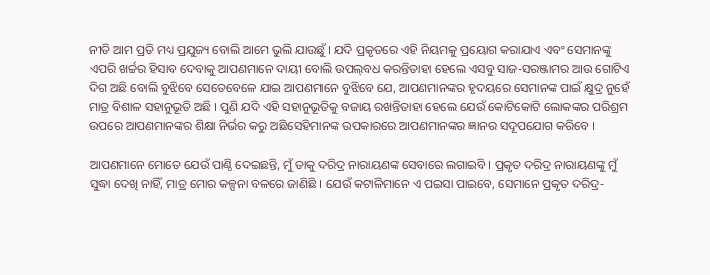ନୀତି ଆମ ପ୍ରତି ମଧ୍ୟ ପ୍ରଯୁଜ୍ୟ ବୋଲି ଆମେ ଭୁଲି ଯାଉଛୁଁ । ଯଦି ପ୍ରକୃତରେ ଏହି ନିୟମକୁ ପ୍ରୟୋଗ କରାଯାଏ ଏବଂ ସେମାନଙ୍କୁ ଏପରି ଖର୍ଚ୍ଚର ହିସାବ ଦେବାକୁ ଆପଣମାନେ ଦାୟୀ ବୋଲି ଉପଲ୍‌ବଧ କରନ୍ତିତାହା ହେଲେ ଏସବୁ ସାଜ-ସରଞ୍ଜାମର ଆଉ ଗୋଟିଏ ଦିଗ ଅଛି ବୋଲି ବୁଝିବେ ସେତେବେଳେ ଯାଇ ଆପଣମାନେ ବୁଝିବେ ଯେ, ଆପଣମାନଙ୍କର ହୃଦୟରେ ସେମାନଙ୍କ ପାଇଁ କ୍ଷୁଦ୍ର ନୁହେଁ ମାତ୍ର ବିଶାଳ ସହାନୁଭୂତି ଅଛି । ପୁଣି ଯଦି ଏହି ସହାନୁଭୂତିକୁ ବଜାୟ ରଖନ୍ତିତାହା ହେଲେ ଯେଉଁ କୋଟିକୋଟି ଲୋକଙ୍କର ପରିଶ୍ରମ ଉପରେ ଆପଣମାନଙ୍କର ଶିକ୍ଷା ନିର୍ଭର କରୁ ଅଛିସେହିମାନଙ୍କ ଉପକାରରେ ଆପଣମାନଙ୍କର ଜ୍ଞାନର ସଦୂପଯୋଗ କରିବେ ।

ଆପଣମାନେ ମୋତେ ଯେଉଁ ପାଣ୍ଠି ଦେଇଛନ୍ତି, ମୁଁ ତାକୁ ଦରିଦ୍ର ନାରାୟଣଙ୍କ ସେବାରେ ଲଗାଇବି । ପ୍ରକୃତ ଦରିଦ୍ର ନାରାୟଣଙ୍କୁ ମୁଁ ସୁଦ୍ଧା ଦେଖି ନାହିଁ, ମାତ୍ର ମୋର କଳ୍ପନା ବଳରେ ଜାଣିଛି । ଯେଉଁ କଟାଳିମାନେ ଏ ପଇସା ପାଇବେ, ସେମାନେ ପ୍ରକୃତ ଦରିଦ୍ର-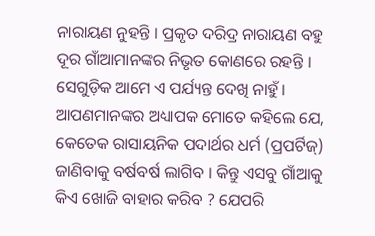ନାରାୟଣ ନୁହନ୍ତି । ପ୍ରକୃତ ଦରିଦ୍ର ନାରାୟଣ ବହୁ ଦୂର ଗାଁଆମାନଙ୍କର ନିଭୃତ କୋଣରେ ରହନ୍ତି । ସେଗୁଡ଼ିକ ଆମେ ଏ ପର୍ଯ୍ୟନ୍ତ ଦେଖି ନାହୁଁ । ଆପଣମାନଙ୍କର ଅଧ୍ୟାପକ ମୋତେ କହିଲେ ଯେ, କେତେକ ରାସାୟନିକ ପଦାର୍ଥର ଧର୍ମ (ପ୍ରପର୍ଟିଜ୍) ଜାଣିବାକୁ ବର୍ଷବର୍ଷ ଲାଗିବ । କିନ୍ତୁ ଏସବୁ ଗାଁଆକୁ କିଏ ଖୋଜି ବାହାର କରିବ ? ଯେପରି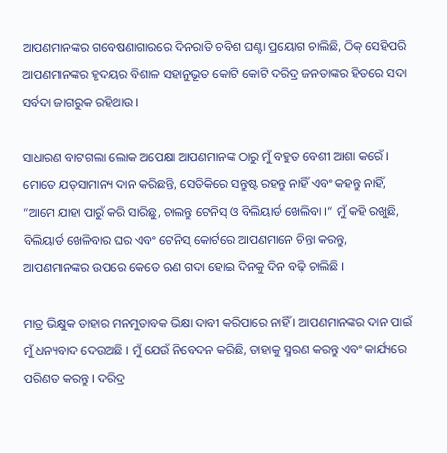ଆପଣମାନଙ୍କର ଗବେଷଣାଗାରରେ ଦିନରାତି ଚବିଶ ଘଣ୍ଟା ପ୍ରୟୋଗ ଚାଲିଛି, ଠିକ୍ ସେହିପରି ଆପଣମାନଙ୍କର ହୃଦୟର ବିଶାଳ ସହାନୁଭୂତ କୋଟି କୋଟି ଦରିଦ୍ର ଜନତାଙ୍କର ହିତରେ ସଦା ସର୍ବଦା ଜାଗରୁକ ରହିଥାଉ ।

ସାଧାରଣ ବାଟଗଲା ଲୋକ ଅପେକ୍ଷା ଆପଣମାନଙ୍କ ଠାରୁ ମୁଁ ବହୁତ ବେଶୀ ଆଶା କରେଁ । ମୋତେ ଯତ୍‌ସାମାନ୍ୟ ଦାନ କରିଛନ୍ତି, ସେତିକିରେ ସନ୍ତୁଷ୍ଟ ରହନ୍ତୁ ନାହିଁ ଏବଂ କହନ୍ତୁ ନାହିଁ, “ଆମେ ଯାହା ପାରୁଁ କରି ସାରିଛୁ, ଚାଲନ୍ତୁ ଟେନିସ୍ ଓ ବିଲିୟାର୍ଡ ଖେଲିବା ।“ ମୁଁ କହି ରଖୁଛି, ବିଲିୟାର୍ଡ ଖେଳିବାର ଘର ଏବଂ ଟେନିସ୍ କୋର୍ଟରେ ଆପଣମାନେ ଚିନ୍ତା କରନ୍ତୁ, ଆପଣମାନଙ୍କର ଉପରେ କେତେ ଋଣ ଗଦା ହୋଇ ଦିନକୁ ଦିନ ବଢ଼ି ଚାଲିଛି ।

ମାତ୍ର ଭିକ୍ଷୁକ ତାହାର ମନମୁତାବକ ଭିକ୍ଷା ଦାବୀ କରିପାରେ ନାହିଁ । ଆପଣମାନଙ୍କର ଦାନ ପାଇଁ ମୁଁ ଧନ୍ୟବାଦ ଦେଉଅଛି । ମୁଁ ଯେଉଁ ନିବେଦନ କରିଛି, ତାହାକୁ ସ୍ମରଣ କରନ୍ତୁ ଏବଂ କାର୍ଯ୍ୟରେ ପରିଣତ କରନ୍ତୁ । ଦରିଦ୍ର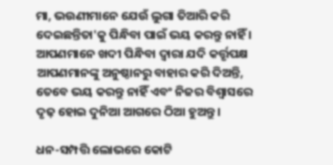ମା, ଭଉଣୀମାନେ ଯେଉଁ ଲୁଗା ତିଆରି କରି ଦେଇଛନ୍ତିତା'କୁ ପିନ୍ଧିବା ପାଇଁ ଭୟ କରନ୍ତୁ ନାହିଁ । ଆପଣମାନେ ଖଦୀ ପିନ୍ଧିବା ଦ୍ୱାରା ଯଦି କର୍ତ୍ତୃପକ୍ଷ ଆପଣମାନଙ୍କୁ ଅନୁଷ୍ଠାନରୁ ବାହାର କରି ଦିଅନ୍ତି, ତେବେ ଭୟ କରନ୍ତୁ ନାହିଁ ଏବଂ ନିଜର ବିଶ୍ୱାସରେ ଦୃଢ଼ ହୋଇ ଦୁନିଆ ଆଗରେ ଠିଆ ହୁଅନ୍ତୁ ।

ଧନ-ସମ୍ପତ୍ତି ଲୋଭରେ କୋଟି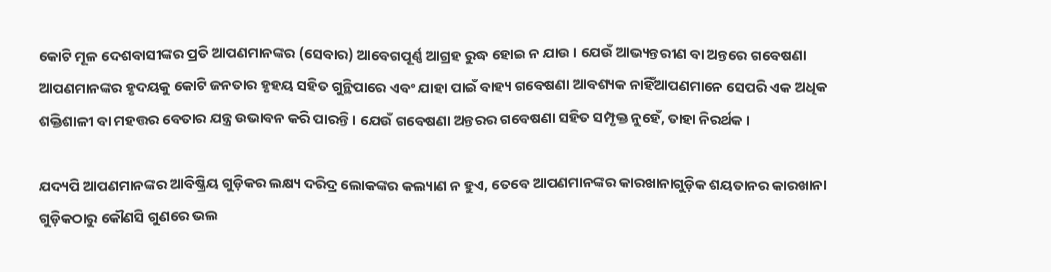କୋଟି ମୂଳ ଦେଶବାସୀଙ୍କର ପ୍ରତି ଆପଣମାନଙ୍କର (ସେବାର) ଆବେଗପୂର୍ଣ୍ଣ ଆଗ୍ରହ ରୁଦ୍ଧ ହୋଇ ନ ଯାଉ । ଯେଉଁ ଆଭ୍ୟନ୍ତରୀଣ ବା ଅନ୍ତରେ ଗବେଷଣା ଆପଣମାନଙ୍କର ହୃଦୟକୁ କୋଟି ଜନତାର ହୃହୟ ସହିତ ଗୁନ୍ଥିପାରେ ଏବ‌ଂ ଯାହା ପାଇଁ ବାହ୍ୟ ଗବେଷଣା ଆବଶ୍ୟକ ନାହିଁଆପଣମାନେ ସେପରି ଏକ ଅଧିକ ଶକ୍ତିଶାଳୀ ବା ମହତ୍ତର ବେତାର ଯନ୍ତ୍ର ଉଭାବନ କରି ପାରନ୍ତି । ଯେଉଁ ଗବେଷଣା ଅନ୍ତରର ଗବେଷଣା ସହିତ ସମ୍ପୃକ୍ତ ନୁହେଁ, ତାହା ନିରର୍ଥକ ।

ଯଦ୍ୟପି ଆପଣମାନଙ୍କର ଆବିଷ୍କ୍ରିୟ ଗୁଡ଼ିକର ଲକ୍ଷ୍ୟ ଦରିଦ୍ର ଲୋକଙ୍କର କଲ୍ୟାଣ ନ ହୁଏ, ତେବେ ଆପଣମାନଙ୍କର କାରଖାନାଗୁଡ଼ିକ ଶୟତାନର କାରଖାନା ଗୁଡ଼ିକଠାରୁ କୌଣସି ଗୁଣରେ ଭଲ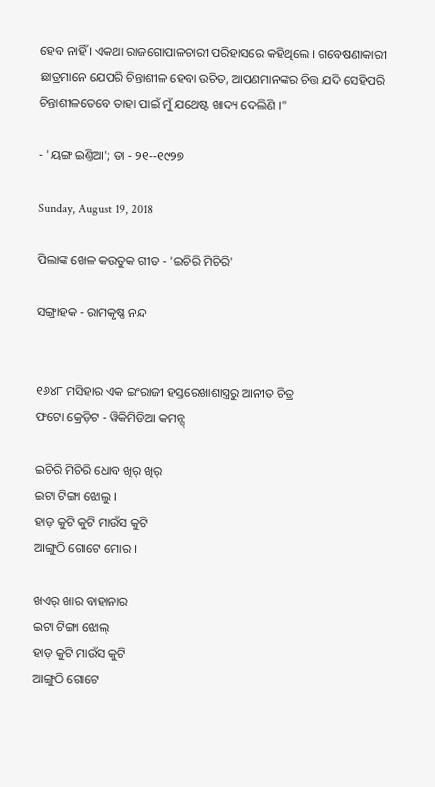ହେବ ନାହିଁ । ଏକଥା ରାଜଗୋପାଳଚାରୀ ପରିହାସରେ କହିଥିଲେ । ଗବେଷଣାକାରୀ ଛାତ୍ରମାନେ ଯେପରି ଚିନ୍ତାଶୀଳ ହେବା ଉଚିତ, ଆପଣମାନଙ୍କର ଚିତ୍ତ ଯଦି ସେହିପରି ଚିନ୍ତାଶୀଳତେବେ ତାହା ପାଇଁ ମୁଁ ଯଥେଷ୍ଟ ଖାଦ୍ୟ ଦେଲିଣି ।"

- 'ୟଙ୍ଗ ଇଣ୍ତିଆ'; ତା - ୨୧--୧୯୨୭

Sunday, August 19, 2018

ପିଲାଙ୍କ ଖେଳ କଉତୁକ ଗୀତ - 'ଇଚିରି ମିଚିରି'

ସଙ୍ଗ୍ରାହକ - ରାମକୃଷ୍ଣ ନନ୍ଦ


୧୬୪୮ ମସିହାର ଏକ ଇଂ‌ରାଜୀ ହସ୍ତରେଖାଶାସ୍ତ୍ରରୁ ଆନୀତ ଚିତ୍ର
ଫଟୋ କ୍ରେଡ଼ିଟ - ୱିକିମିଡିଆ କମନ୍ସ୍

ଇଚିରି ମିଚିରି ଧୋବ ଖିର୍ ଖିର୍
ଇଟା ଟିଙ୍ଗା ଝୋଲୁ ।
ହାଡ଼ କୁଟି କୁଟି ମାଉଁସ କୁଟି
ଆଙ୍ଗୁଠି ଗୋଟେ ମୋର ।

ଖଏର୍ ଖାର ବାହାନାର
ଇଟା ଟିଙ୍ଗା ଝୋଲ୍
ହାଡ଼ କୁଟି ମାଉଁସ କୁଟି
ଆଙ୍ଗୁଠି ଗୋଟେ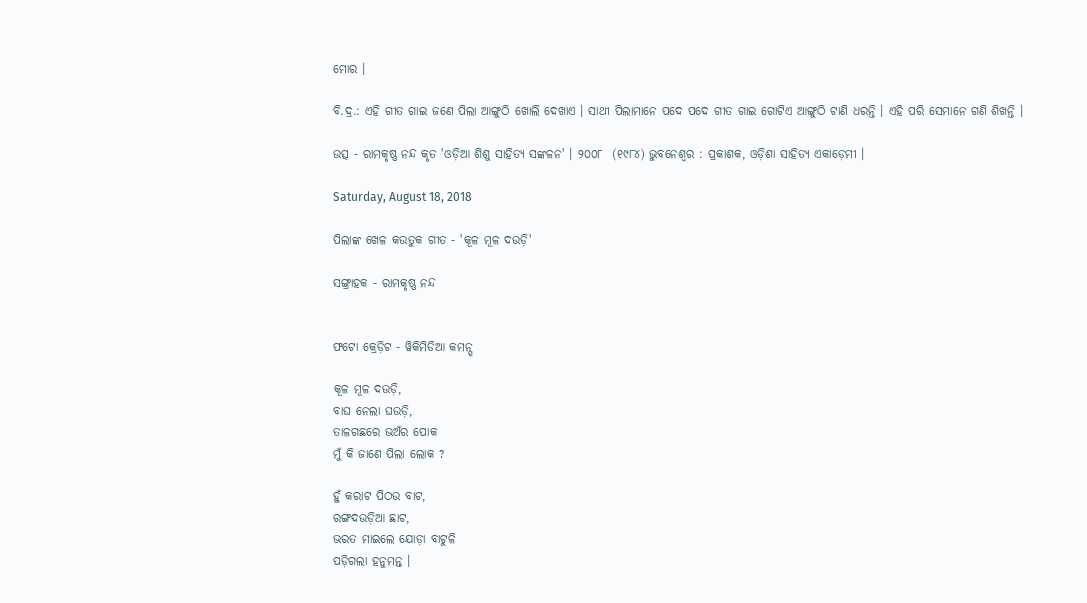ମୋର ।

ବି.ଦ୍ର.: ଏହି ଗୀତ ଗାଇ ଜଣେ ପିଲା ଆଙ୍ଗୁଠି ଖୋଲି ଦେଖାଏ । ସାଥୀ ପିଲାମାନେ ପଦେ ପଦେ ଗୀତ ଗାଇ ଗୋଟିଏ ଆଙ୍ଗୁଠି ଟାଣି ଧରନ୍ତି । ଏହି ପରି ସେମାନେ ଗଣି ଶିଖନ୍ତି ।

ଉତ୍ସ - ରାମକୃଷ୍ଣ ନନ୍ଦ କୃତ 'ଓଡ଼ିଆ ଶିଶୁ ସାହିତ୍ୟ ସଙ୍କଳନ' । ୨୦୦୮  (୧୯୮୪) ଭୁବନେଶ୍ୱର : ପ୍ରକାଶକ, ଓଡ଼ିଶା ସାହିତ୍ୟ ଏକାଡ଼େମୀ ।

Saturday, August 18, 2018

ପିଲାଙ୍କ ଖେଳ କଉତୁକ ଗୀତ - 'କୂଳ ମୂଳ ଦଉଡ଼ି'

ସଙ୍ଗ୍ରାହକ - ରାମକୃଷ୍ଣ ନନ୍ଦ


ଫଟୋ କ୍ରେଡ଼ିଟ - ୱିକିମିଡିଆ କମନ୍ସ୍

କୂଳ ମୂଳ ଦଉଡ଼ି,
ବାଘ ନେଲା ଘଉଡ଼ି,
ତାଳଗଛରେ ଭଅଁର ପୋକ
ମୁଁ କି ଜାଣେ ପିଲା ଲୋକ ?

ହୁଁ କରାଟ ପିଠଉ ବାଟ,
ରଙ୍ଗଦଉଡ଼ିଆ ଛାଟ,
ଭରତ ମାଇଲେ ଯୋଡ଼ା ବାଟୁଳି
ପଡ଼ିଗଲା ହନୁମନ୍ତ ।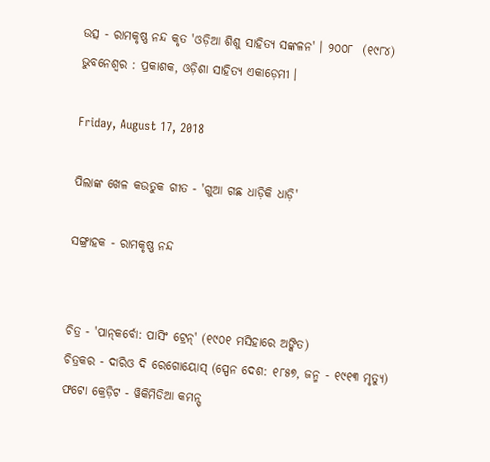ଉତ୍ସ - ରାମକୃଷ୍ଣ ନନ୍ଦ କୃତ 'ଓଡ଼ିଆ ଶିଶୁ ସାହିତ୍ୟ ସଙ୍କଳନ' । ୨୦୦୮  (୧୯୮୪) ଭୁବନେଶ୍ୱର : ପ୍ରକାଶକ, ଓଡ଼ିଶା ସାହିତ୍ୟ ଏକାଡ଼େମୀ ।

Friday, August 17, 2018

ପିଲାଙ୍କ ଖେଳ କଉତୁକ ଗୀତ - 'ଗୁଆ ଗଛ ଧାଡ଼ିକି ଧାଡ଼ି'

ସଙ୍ଗ୍ରାହକ - ରାମକୃଷ୍ଣ ନନ୍ଦ


ଚିତ୍ର - 'ପାନ୍‌କର୍ବୋ: ପାସି‌ଂ ଟ୍ରେନ୍' (୧୯୦୧ ମସିହାରେ ଅଙ୍କିତ)
ଚିତ୍ରକର - ଦାରିଓ ଦି ରେଗୋୟୋସ୍ (ସ୍ପେନ ଦେଶ: ୧୮୫୭, ଜନ୍ମ - ୧୯୧୩ ମୃତ୍ୟୁ)
ଫଟୋ କ୍ରେଡ଼ିଟ - ୱିକିମିଡିଆ କମନ୍ସ୍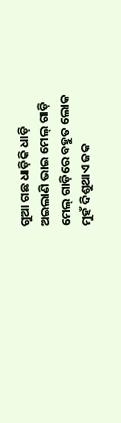ଗୁଆ ଗଛ ଧାଡ଼ିକି ଧାଡ଼ି
ଅଇଲାଣି ଭାଇ ମେଲ୍ ଗାଡ଼ି
ମେଲ୍ ଗାଡ଼ିରେ ବହୁତ ଲୋକ
ମୁହଁ ଦିଶୁଥାଏ ଜକ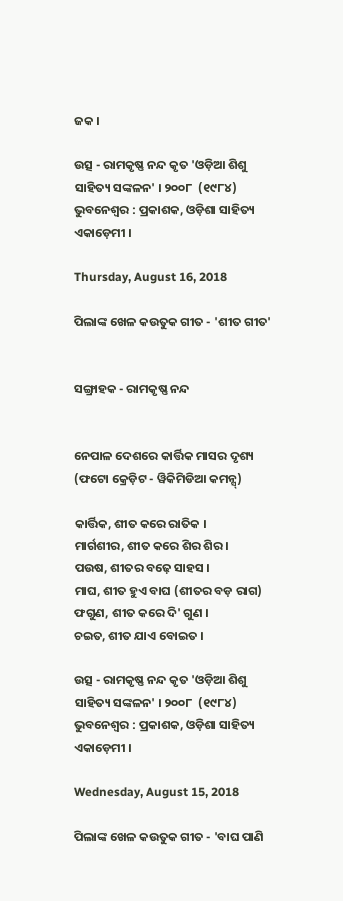ଜକ ।

ଉତ୍ସ - ରାମକୃଷ୍ଣ ନନ୍ଦ କୃତ 'ଓଡ଼ିଆ ଶିଶୁ ସାହିତ୍ୟ ସଙ୍କଳନ' । ୨୦୦୮  (୧୯୮୪) ଭୁବନେଶ୍ୱର : ପ୍ରକାଶକ, ଓଡ଼ିଶା ସାହିତ୍ୟ ଏକାଡ଼େମୀ ।

Thursday, August 16, 2018

ପିଲାଙ୍କ ଖେଳ କଉତୁକ ଗୀତ - 'ଶୀତ ଗୀତ'


ସଙ୍ଗ୍ରାହକ - ରାମକୃଷ୍ଣ ନନ୍ଦ


ନେପାଳ ଦେଶରେ କାର୍ତ୍ତିକ ମାସର ଦୃଶ୍ୟ (ଫଟୋ କ୍ରେଡ଼ିଟ - ୱିକିମିଡିଆ କମନ୍ସ୍)

କାର୍ତ୍ତିକ, ଶୀତ କରେ ରାତିକ ।
ମାର୍ଗଶୀର, ଶୀତ କରେ ଶିର ଶିର ।
ପଉଷ, ଶୀତର ବଢ଼େ ସାହସ ।
ମାଘ, ଶୀତ ହୁଏ ବାଘ (ଶୀତର ବଡ଼ ରାଗ)
ଫଗୁଣ, ଶୀତ କରେ ଦି' ଗୁଣ ।
ଚଇତ, ଶୀତ ଯାଏ ବୋଇତ ।

ଉତ୍ସ - ରାମକୃଷ୍ଣ ନନ୍ଦ କୃତ 'ଓଡ଼ିଆ ଶିଶୁ ସାହିତ୍ୟ ସଙ୍କଳନ' । ୨୦୦୮  (୧୯୮୪) ଭୁବନେଶ୍ୱର : ପ୍ରକାଶକ, ଓଡ଼ିଶା ସାହିତ୍ୟ ଏକାଡ଼େମୀ ।

Wednesday, August 15, 2018

ପିଲାଙ୍କ ଖେଳ କଉତୁକ ଗୀତ - 'ବାଘ ପାଣି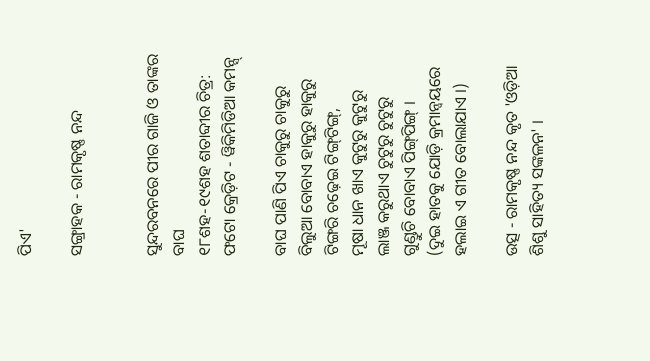ପିଏ'

ସଙ୍ଗ୍ରାହକ - ରାମକୃଷ୍ଣ ନନ୍ଦ


ସୁନ୍ଦରବନରେ ପୀର ଗାଜି ଓ ତାଙ୍କର ବାଘ
୧୮ଶହ-୧୯ଶହ ଶତାବ୍ଦୀର ଚିତ୍ର: ଫଟୋ କ୍ରେଡ଼ିଟ - ୱିକିମିଡିଆ କମନ୍ସ୍

ବାଘ ପାଣି ପିଏ ଚାକୁରୁ ଚାକୁରୁ
ବିଲୁଆ ବୋବାଏ ହାକୁରୁ ହାକୁରୁ
ଟିଙ୍ଗରି ଚଢ଼େଇ ଟିଙ୍ଗ୍‌ଟିଙ୍ଗ୍,
ମୂଷା ଧାନ ଖାଏ କୁଟୁରୁ କୁଟୁରୁ
ଲାଞ୍ଜ କରୁଥାଏ ଚୁଟୁରୁ ଚୁଟୁରୁ
ଗୁଣ୍ଡୁଚି ବୋବାଏ ପିଙ୍ଗ୍‌ପିଙ୍ଗ୍ ।
(ଦୁଇ ହାତକୁ ଯୋଡ଼ି କ୍ରମାନ୍ୱୟରେ ହଲାଇ ଏ ଗୀତ ବୋଲାଯାଏ ।)

ଉତ୍ସ - ରାମକୃଷ୍ଣ ନନ୍ଦ କୃତ 'ଓଡ଼ିଆ ଶିଶୁ ସାହିତ୍ୟ ସଙ୍କଳନ' ।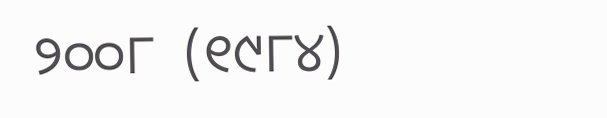୨୦୦୮  (୧୯୮୪)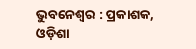ଭୁବନେଶ୍ୱର : ପ୍ରକାଶକ, ଓଡ଼ିଶା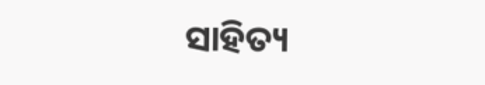ସାହିତ୍ୟ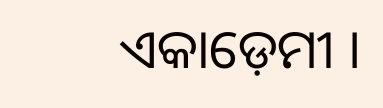ଏକାଡ଼େମୀ ।